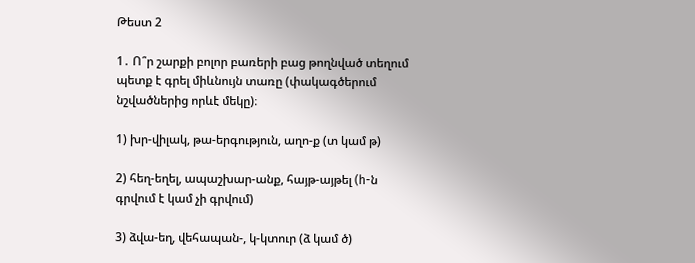Թեստ 2

1․ Ո՞ր շարքի բոլոր բառերի բաց թողնված տեղում պետք է գրել միևնույն տառը (փակագծերում նշվածներից որևէ մեկը)։

1) խր-վիլակ, թա-երգություն, աղո-ք (տ կամ թ)

2) հեղ-եղել, ապաշխար-անք, հայթ-այթել (h-ն գրվում է կամ չի գրվում)

3) ձվա-եղ, վեհապան-, կ-կտուր (ձ կամ ծ)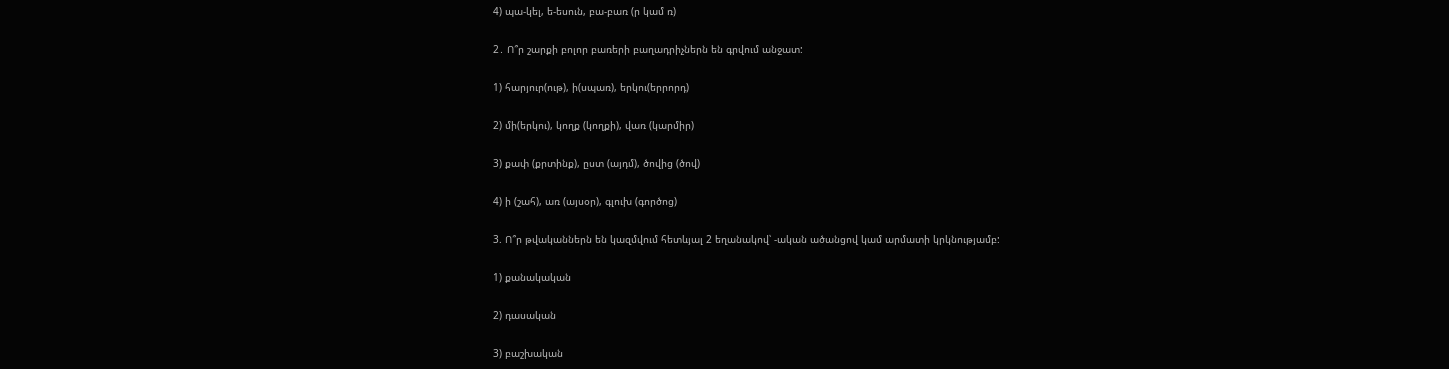4) պա-կել, ե-եսուն, բա-բառ (ր կամ ռ)

2․ Ո՞ր շարքի բոլոր բառերի բաղադրիչներն են գրվում անջատ:

1) հարյուր(ութ), ի(սպառ), երկու(երրորդ)

2) մի(երկու), կողք (կողքի), վառ (կարմիր)

3) քափ (քրտինք), ըստ (այդմ), ծովից (ծով)

4) ի (շահ), առ (այսօր), գլուխ (գործոց)

3. Ո՞ր թվականներն են կազմվում հետևյալ 2 եղանակով՝ -ական ածանցով կամ արմատի կրկնությամբ:

1) քանակական

2) դասական

3) բաշխական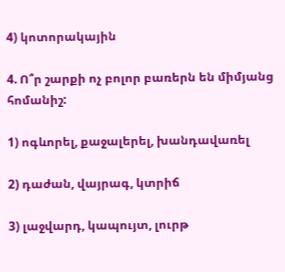4) կոտորակային

4. Ո՞ր շարքի ոչ բոլոր բառերն են միմյանց հոմանիշ:

1) ոգևորել, քաջալերել, խանդավառել

2) դաժան, վայրագ, կտրիճ

3) լաջվարդ, կապույտ, լուրթ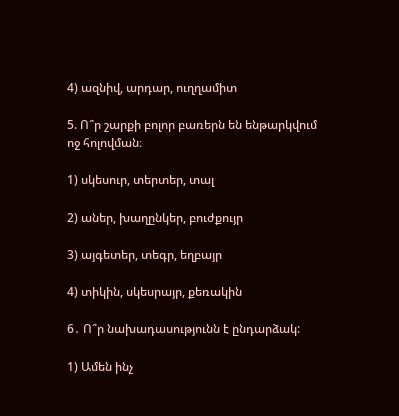4) ազնիվ, արդար, ուղղամիտ

5. Ո՞ր շարքի բոլոր բառերն են ենթարկվում ոջ հոլովման։

1) սկեսուր, տերտեր, տալ

2) աներ, խաղընկեր, բուժքույր

3) այգետեր, տեգր, եղբայր

4) տիկին, սկեսրայր, քեռակին

6․ Ո՞ր նախադասությունն է ընդարձակ:

1) Ամեն ինչ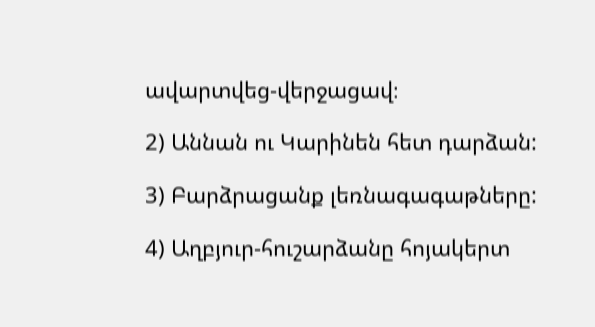ավարտվեց-վերջացավ։

2) Աննան ու Կարինեն հետ դարձան:

3) Բարձրացանք լեռնագագաթները:

4) Աղբյուր-հուշարձանը հոյակերտ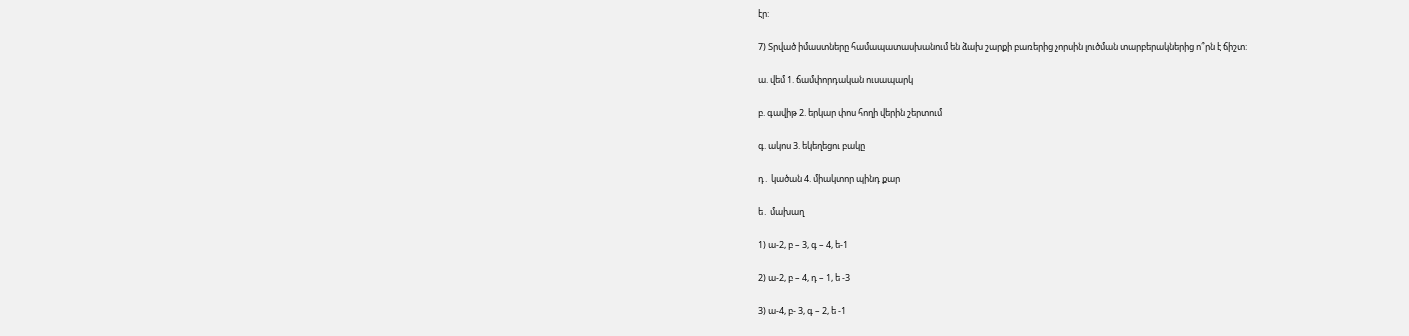էր:

7) Տրված իմաստները համապատասխանում են ձախ շարքի բառերից չորսին լուծման տարբերակներից ո՞րն է ճիշտ:

ա. վեմ 1. ճամփորդական ուսապարկ

բ. գավիթ 2. երկար փոս հողի վերին շերտում

գ. ակոս 3. եկեղեցու բակը

դ․ կածան 4. միակտոր պինդ քար

ե․ մախաղ

1) ա-2, բ – 3, գ – 4, ե-1

2) ա-2, բ – 4, դ – 1, ե -3

3) ա-4, բ- 3, գ – 2, ե -1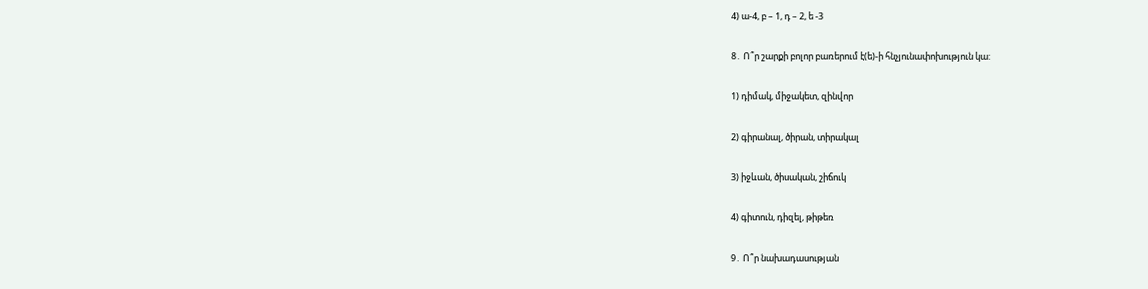4) ա-4, բ – 1, դ – 2, ե -3

8․ Ո՞ր շարքի բոլոր բառերում է(ե)-ի հնչյունափոխություն կա:

1) դիմակ, միջակետ, զինվոր

2) գիրանալ, ծիրան, տիրակալ

3) իջևան, ծիսական, շիճուկ

4) գիտուն, դիզել, թիթեռ

9․ Ո՞ր նախադասության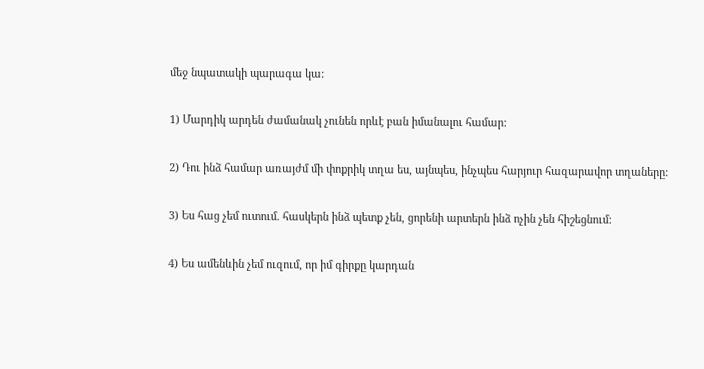մեջ նպատակի պարագա կա:

1) Մարդիկ արդեն ժամանակ չունեն որևէ բան իմանալու համար:

2) Դու ինձ համար առայժմ մի փոքրիկ տղա ես, այնպես, ինչպես հարյուր հազարավոր տղաները:

3) Ես հաց չեմ ուտում. հասկերն ինձ պետք չեն, ցորենի արտերն ինձ ոչին չեն հիշեցնում:

4) Ես ամենևին չեմ ուզում, որ իմ գիրքը կարդան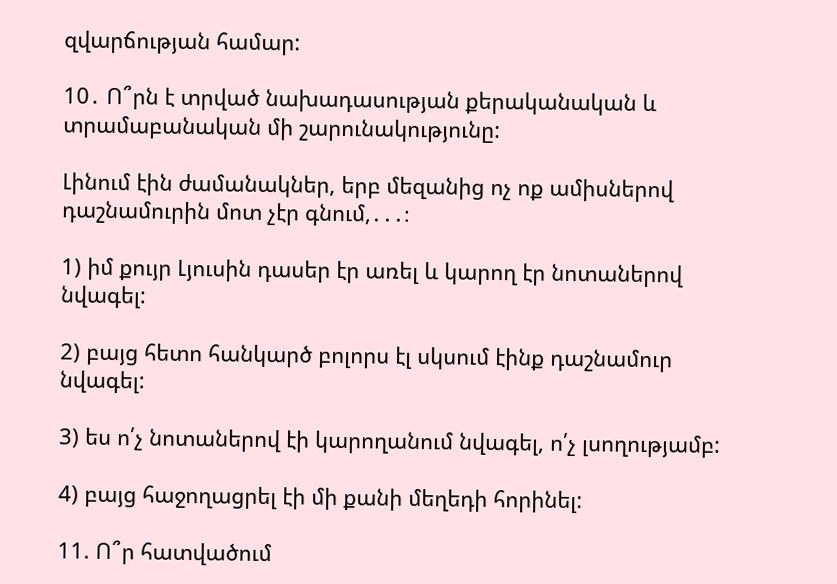զվարճության համար:

10․ Ո՞րն է տրված նախադասության քերականական և տրամաբանական մի շարունակությունը:

Լինում էին ժամանակներ, երբ մեզանից ոչ ոք ամիսներով դաշնամուրին մոտ չէր գնում,․․․։

1) իմ քույր Լյուսին դասեր էր առել և կարող էր նոտաներով նվագել:

2) բայց հետո հանկարծ բոլորս էլ սկսում էինք դաշնամուր նվագել:

3) ես ո՛չ նոտաներով էի կարողանում նվագել, ո՛չ լսողությամբ:

4) բայց հաջողացրել էի մի քանի մեղեդի հորինել:

11. Ո՞ր հատվածում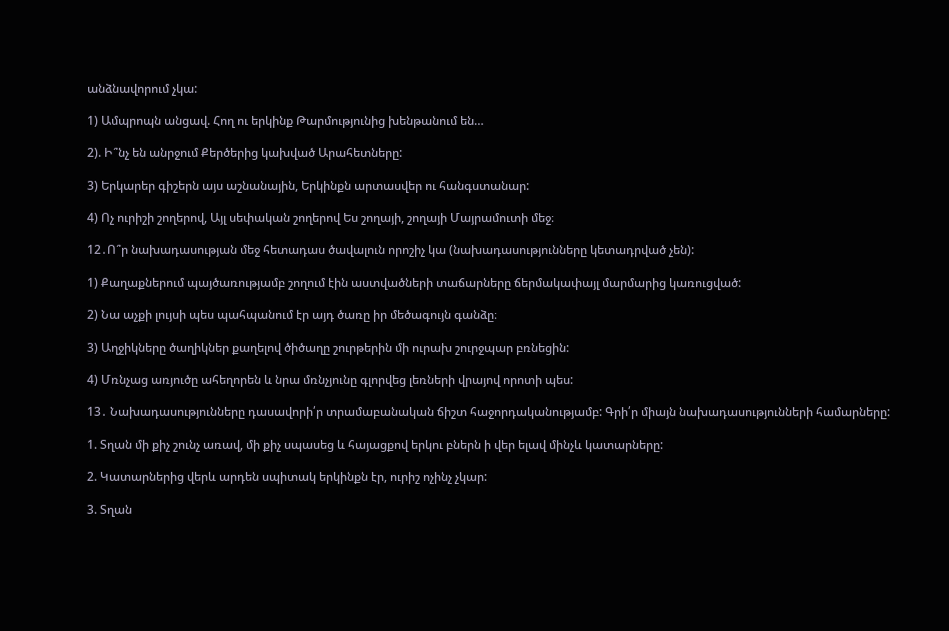անձնավորում չկա:

1) Ամպրոպն անցավ. Հող ու երկինք Թարմությունից խենթանում են…

2). Ի՞նչ են անրջում Քերծերից կախված Արահետները:

3) Երկարեր գիշերն այս աշնանային, Երկինքն արտասվեր ու հանգստանար:

4) Ոչ ուրիշի շողերով, Այլ սեփական շողերով Ես շողայի, շողայի Մայրամուտի մեջ։

12․Ո՞ր նախադասության մեջ հետադաս ծավալուն որոշիչ կա (նախադասությունները կետադրված չեն):

1) Քաղաքներում պայծառությամբ շողում էին աստվածների տաճարները ճերմակափայլ մարմարից կառուցված:

2) Նա աչքի լույսի պես պահպանում էր այդ ծառը իր մեծագույն գանձը։

3) Աղջիկները ծաղիկներ քաղելով ծիծաղը շուրթերին մի ուրախ շուրջպար բռնեցին:

4) Մռնչաց առյուծը ահեղորեն և նրա մռնչյունը գլորվեց լեռների վրայով որոտի պես:

13․ Նախադասությունները դասավորի՛ր տրամաբանական ճիշտ հաջորդականությամբ: Գրի՛ր միայն նախադասությունների համարները:

1. Տղան մի քիչ շունչ առավ, մի քիչ սպասեց և հայացքով երկու բներն ի վեր ելավ մինչև կատարները:

2. Կատարներից վերև արդեն սպիտակ երկինքն էր, ուրիշ ոչինչ չկար:

3. Տղան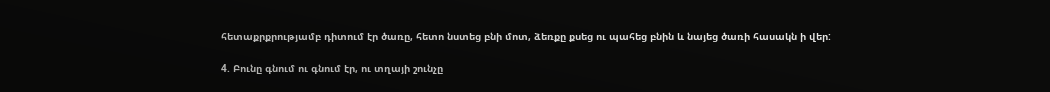հետաքրքրությամբ դիտում էր ծառը, հետո նստեց բնի մոտ, ձեռքը քսեց ու պահեց բնին և նայեց ծառի հասակն ի վեր:

4. Բունը գնում ու գնում էր, ու տղայի շունչը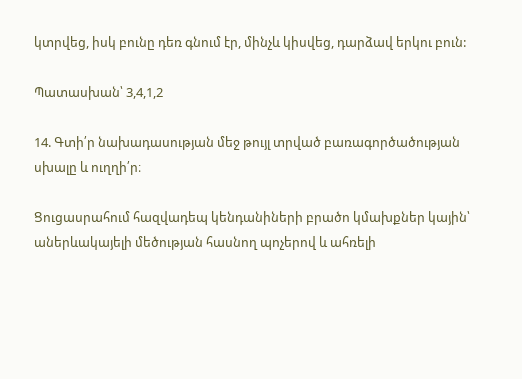կտրվեց, իսկ բունը դեռ գնում էր, մինչև կիսվեց, դարձավ երկու բուն:

Պատասխան՝ 3,4,1,2

14. Գտի՛ր նախադասության մեջ թույլ տրված բառագործածության սխալը և ուղղի՛ր։

Ցուցասրահում հազվադեպ կենդանիների բրածո կմախքներ կային՝ աներևակայելի մեծության հասնող պոչերով և ահռելի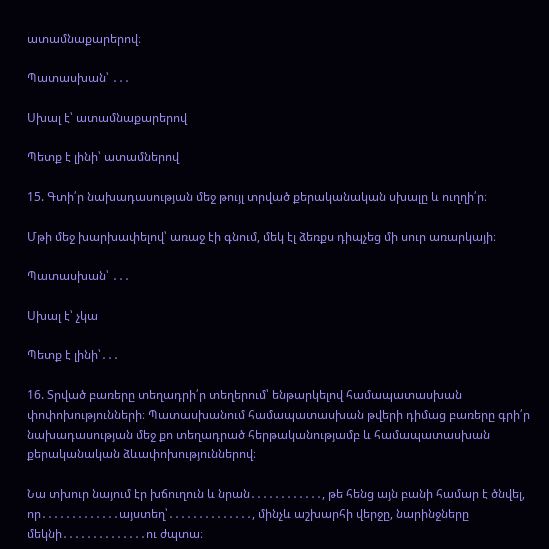ատամնաքարերով։

Պատասխան՝ ․․․

Սխալ է՝ ատամնաքարերով

Պետք է լինի՝ ատամներով

15. Գտի՛ր նախադասության մեջ թույլ տրված քերականական սխալը և ուղղի՛ր։

Մթի մեջ խարխափելով՝ առաջ էի գնում, մեկ էլ ձեռքս դիպչեց մի սուր առարկայի։

Պատասխան՝ ․․․

Սխալ է՝ չկա

Պետք է լինի՝․․․

16. Տրված բառերը տեղադրի՛ր տեղերում՝ ենթարկելով համապատասխան փոփոխությունների։ Պատասխանում համապատասխան թվերի դիմաց բառերը գրի՛ր նախադասության մեջ քո տեղադրած հերթականությամբ և համապատասխան քերականական ձևափոխություններով։

Նա տխուր նայում էր խճուղուն և նրան․․․․․․․․․․․․, թե հենց այն բանի համար է ծնվել, որ․․․․․․․․․․․․․այստեղ՝․․․․․․․․․․․․․․, մինչև աշխարհի վերջը, նարինջները մեկնի․․․․․․․․․․․․․․ու ժպտա։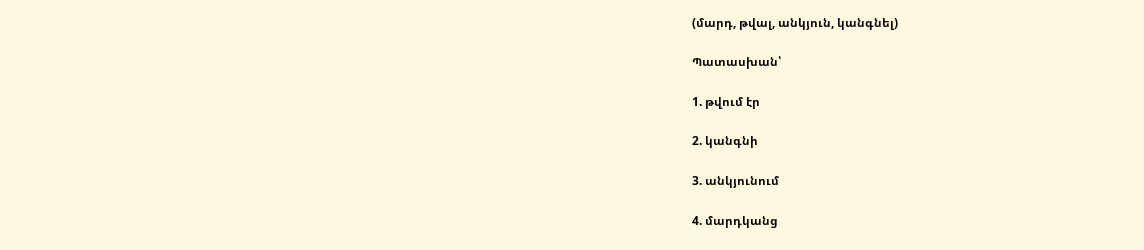(մարդ, թվալ, անկյուն, կանգնել)

Պատասխան՝

1. թվում էր

2. կանգնի

3. անկյունում

4. մարդկանց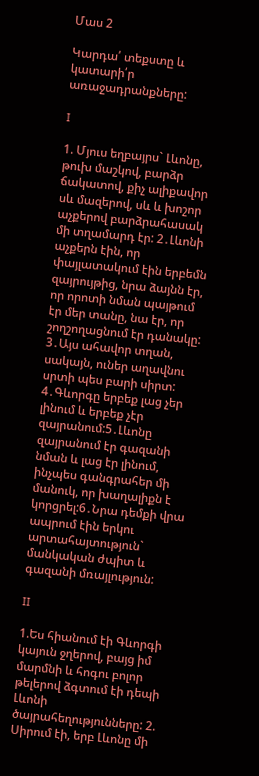Մաս 2

Կարդա՛ տեքստը և կատարի՛ր առաջադրանքները:

I

1. Մյուս եղբայրս` Լևոնը, թուխ մաշկով, բարձր ճակատով, քիչ ալիքավոր սև մազերով, սև և խոշոր աչքերով բարձրահասակ մի տղամարդ էր: 2․Լևոնի աչքերն էին, որ փայլատակում էին երբեմն զայրույթից, նրա ձայնն էր, որ որոտի նման պայթում էր մեր տանը, նա էր, որ շողշողացնում էր դանակը: 3․Այս ահավոր տղան, սակայն, ուներ աղավնու սրտի պես բարի սիրտ: 4․Գևորգը երբեք լաց չեր լինում և երբեք չէր զայրանում:5․Լևոնը զայրանում էր գազանի նման և լաց էր լինում, ինչպես գանգրահեր մի մանուկ, որ խաղալիքն է կորցրել:6․Նրա դեմքի վրա ապրում էին երկու արտահայտություն` մանկական ժպիտ և գազանի մռայլություն:

II

1.Ես հիանում էի Գևորգի կայուն ջղերով, բայց իմ մարմնի և հոգու բոլոր թելերով ձգտում էի դեպի Լևոնի ծայրահեղությունները: 2. Սիրում էի, երբ Լևոնը մի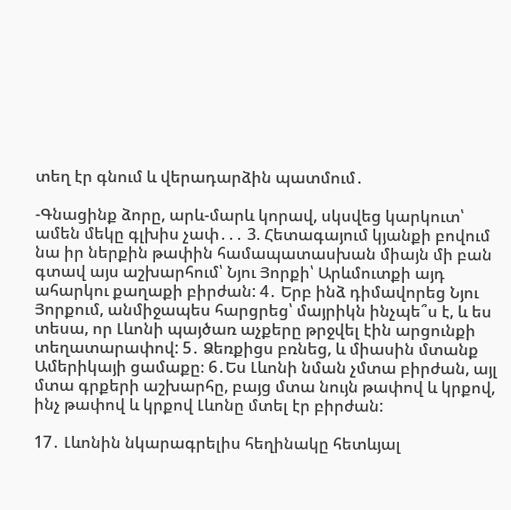տեղ էր գնում և վերադարձին պատմում․

-Գնացինք ձորը, արև-մարև կորավ, սկսվեց կարկուտ՝ ամեն մեկը գլխիս չափ․․․ 3. Հետագայում կյանքի բովում նա իր ներքին թափին համապատասխան միայն մի բան գտավ այս աշխարհում՝ Նյու Յորքի՝ Արևմուտքի այդ ահարկու քաղաքի բիրժան: 4․ Երբ ինձ դիմավորեց Նյու Յորքում, անմիջապես հարցրեց՝ մայրիկն ինչպե՞ս է, և ես տեսա, որ Լևոնի պայծառ աչքերը թրջվել էին արցունքի տեղատարափով: 5․ Ձեռքիցս բռնեց, և միասին մտանք Ամերիկայի ցամաքը։ 6․Ես Լևոնի նման չմտա բիրժան, այլ մտա գրքերի աշխարհը, բայց մտա նույն թափով և կրքով, ինչ թափով և կրքով Լևոնը մտել էր բիրժան:

17․ Լևոնին նկարագրելիս հեղինակը հետևյալ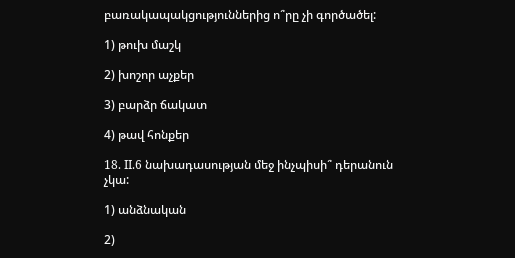բառակապակցություններից ո՞րը չի գործածել:

1) թուխ մաշկ

2) խոշոր աչքեր

3) բարձր ճակատ

4) թավ հոնքեր

18. II.6 նախադասության մեջ ինչպիսի՞ դերանուն չկա:

1) անձնական

2)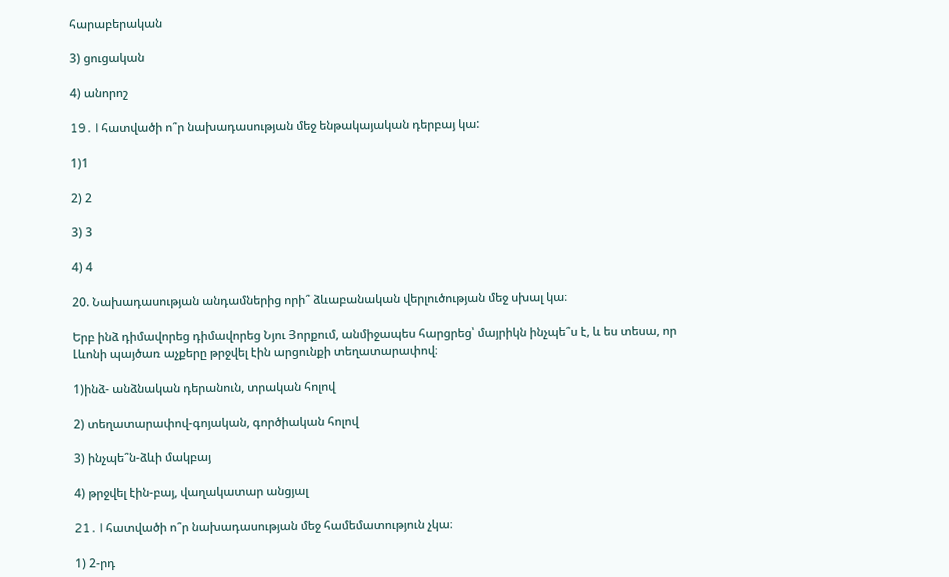հարաբերական

3) ցուցական

4) անորոշ

19․ I հատվածի ո՞ր նախադասության մեջ ենթակայական դերբայ կա:

1)1

2) 2

3) 3

4) 4

20. Նախադասության անդամներից որի՞ ձևաբանական վերլուծության մեջ սխալ կա։

Երբ ինձ դիմավորեց դիմավորեց Նյու Յորքում, անմիջապես հարցրեց՝ մայրիկն ինչպե՞ս է, և ես տեսա, որ Լևոնի պայծառ աչքերը թրջվել էին արցունքի տեղատարափով։

1)ինձ- անձնական դերանուն, տրական հոլով

2) տեղատարափով-գոյական, գործիական հոլով

3) ինչպե՞ն-ձևի մակբայ

4) թրջվել էին-բայ, վաղակատար անցյալ

21․ I հատվածի ո՞ր նախադասության մեջ համեմատություն չկա։

1) 2-րդ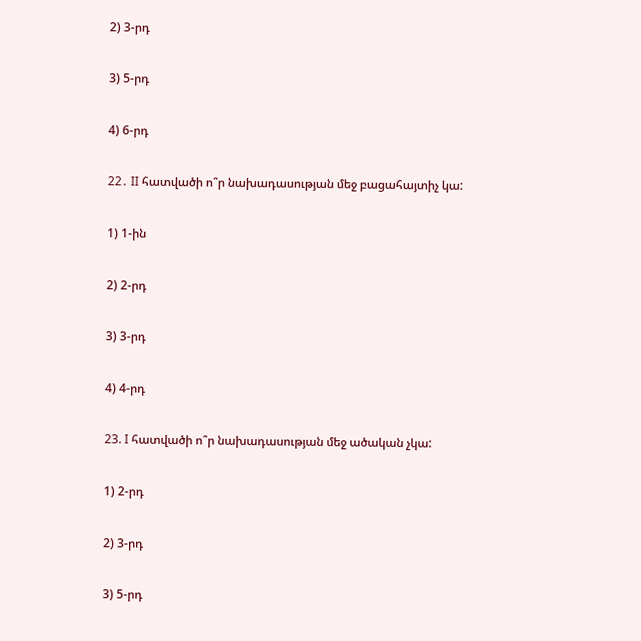2) 3-րդ

3) 5-րդ

4) 6-րդ

22․ II հատվածի ո՞ր նախադասության մեջ բացահայտիչ կա:

1) 1-ին

2) 2-րդ

3) 3-րդ

4) 4-րդ

23. I հատվածի ո՞ր նախադասության մեջ ածական չկա:

1) 2-րդ

2) 3-րդ

3) 5-րդ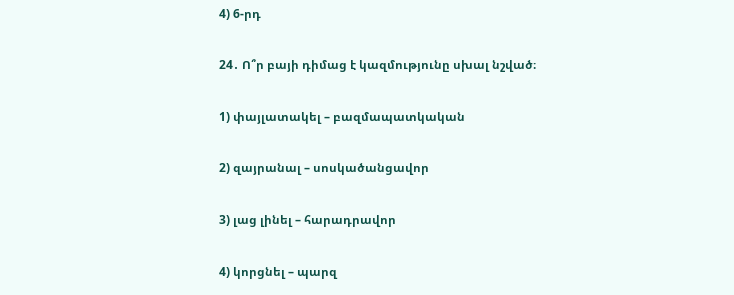4) 6-րդ

24․ Ո՞ր բայի դիմաց է կազմությունը սխալ նշված։

1) փայլատակել – բազմապատկական

2) զայրանալ – սոսկածանցավոր

3) լաց լինել – հարադրավոր

4) կորցնել – պարզ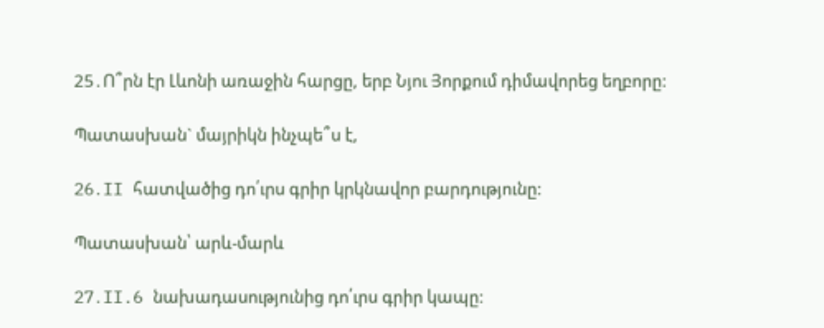25․Ո՞րն էր Լևոնի առաջին հարցը, երբ Նյու Յորքում դիմավորեց եղբորը:

Պատասխան` մայրիկն ինչպե՞ս է,

26․II հատվածից դո՛ւրս գրիր կրկնավոր բարդությունը:

Պատասխան՝ արև-մարև

27․II.6 նախադասությունից դո՛ւրս գրիր կապը: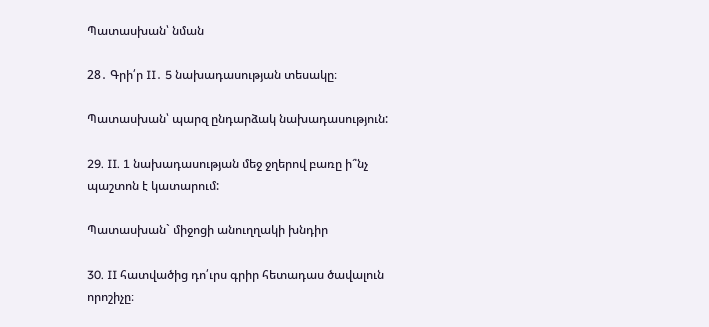Պատասխան՝ նման

28․ Գրի՛ր II․ 5 նախադասության տեսակը։

Պատասխան՝ պարզ ընդարձակ նախադասություն:

29. II. 1 նախադասության մեջ ջղերով բառը ի՞նչ պաշտոն է կատարում:

Պատասխան` միջոցի անուղղակի խնդիր

30. II հատվածից դո՛ւրս գրիր հետադաս ծավալուն որոշիչը։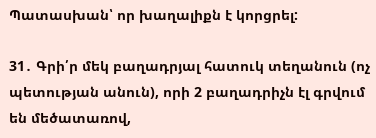Պատասխան՝ որ խաղալիքն է կորցրել:

31․ Գրի՛ր մեկ բաղադրյալ հատուկ տեղանուն (ոչ պետության անուն), որի 2 բաղադրիչն էլ գրվում են մեծատառով,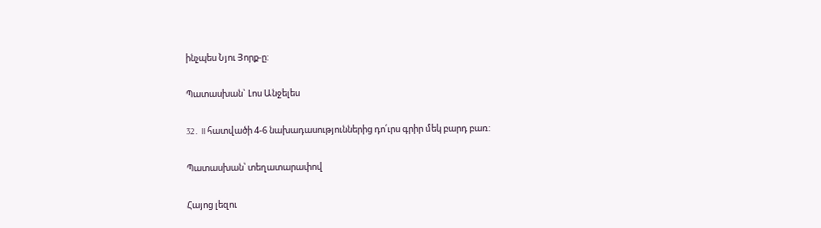ինչպես Նյու Յորք-ը:

Պատասխան` Լոս Անջելես

32․ II հատվածի 4-6 նախադասություններից դո՛ւրս գրիր մեկ բարդ բառ:

Պատասխան՝ տեղատարափով

Հայոց լեզու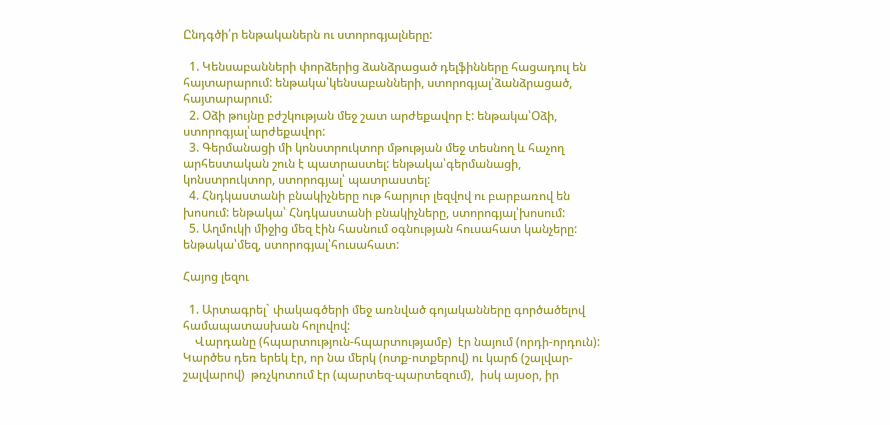Ընդգծի՛ր ենթականերն ու ստորոգյալները:

  1. Կենսաբանների փորձերից ձանձրացած դելֆինները հացադուլ են հայտարարում: ենթակա՝կենսաբանների, ստորոգյալ՝ձանձրացած, հայտարարում:
  2. Օձի թույնը բժշկության մեջ շատ արժեքավոր է: ենթակա՝Օձի, ստորոգյալ՝արժեքավոր:
  3. Գերմանացի մի կոնստրուկտոր մթության մեջ տեսնող և հաչող արհեստական շուն է պատրաստել: ենթակա՝գերմանացի, կոնստրուկտոր, ստորոգյալ՝ պատրաստել:
  4. Հնդկաստանի բնակիչները ութ հարյուր լեզվով ու բարբառով են խոսում: ենթակա՝ Հնդկաստանի բնակիչները, ստորոգյալ՝խոսում:
  5. Աղմուկի միջից մեզ էին հասնում օգնության հուսահատ կանչերը: ենթակա՝մեզ, ստորոգյալ՝հուսահատ:

Հայոց լեզու

  1. Արտագրել` փակագծերի մեջ առնված գոյականները գործածելով համապատասխան հոլովով:
    Վարդանը (հպարտություն-հպարտությամբ)  էր նայում (որդի-որդուն): Կարծես դեռ երեկ էր, որ նա մերկ (ոտք-ոտքերով) ու կարճ (շալվար-շալվարով)  թռչկոտում էր (պարտեզ-պարտեզում),  իսկ այսօր, իր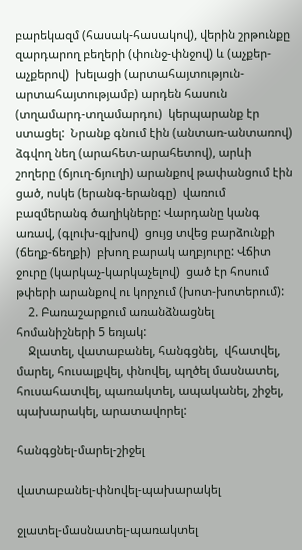բարեկազմ (հասակ-հասակով), վերին շրթունքը զարդարող բեղերի (փունջ-փնջով) և (աչքեր-աչքերով)  խելացի (արտահայտություն-արտահայտությամբ) արդեն հասուն (տղամարդ-տղամարդու)  կերպարանք էր ստացել:  Նրանք գնում էին (անտառ-անտառով) ձգվող նեղ (արահետ-արահետով), արևի շողերը (ճյուղ-ճյուղի) արանքով թափանցում էին ցած, ոսկե (երանգ-երանգը)  վառում բազմերանգ ծաղիկները: Վարդանը կանգ առավ, (գլուխ-գլխով)  ցույց տվեց բարձունքի (ճեղք-ճեղքի)  բխող բարակ աղբյուրը: Վճիտ ջուրը (կարկաչ-կարկաչելով)  ցած էր հոսում թփերի արանքով ու կորչում (խոտ-խոտերում):
    2. Բառաշարքում առանձնացնել հոմանիշների 5 եռյակ:
    Ջլատել, վատաբանել, հանգցնել,  վհատվել, մարել, հուսալքվել, փնովել, պղծել մասնատել, հուսահատվել, պառակտել, ապականել, շիջել, պախարակել, արատավորել:

հանգցնել-մարել-շիջել

վատաբանել-փնովել-պախարակել

ջլատել-մասնատել-պառակտել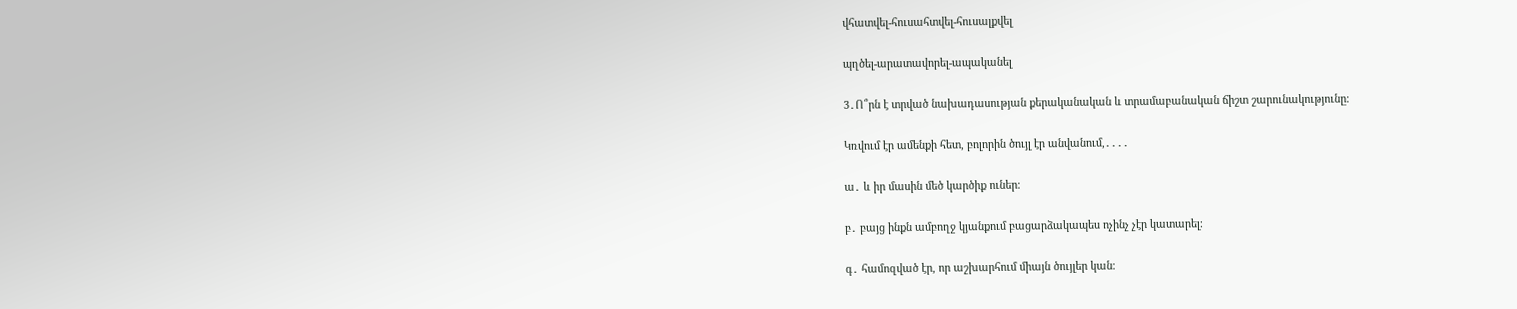վհատվել-հուսահտվել-հուսալքվել

պղծել-արատավորել-ապականել

3․Ո՞րն է տրված նախադասության քերականական և տրամաբանական ճիշտ շարունակությունը։

Կռվում էր ամենքի հետ, բոլորին ծույլ էր անվանում,․․․․

ա․ և իր մասին մեծ կարծիք ուներ։

բ․ բայց ինքն ամբողջ կյանքում բացարձակապես ոչինչ չէր կատարել։

գ․ համոզված էր, որ աշխարհում միայն ծույլեր կան։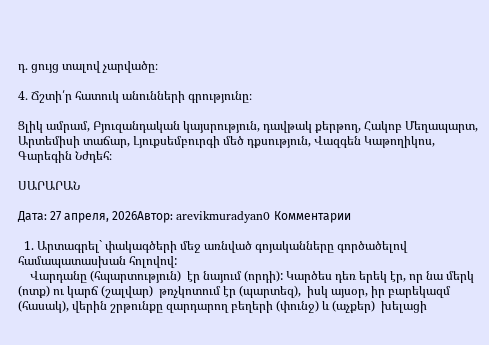դ․ ցույց տալով չարվածը։

4․ Ճշտի՛ր հատուկ անունների գրությունը։

Ցլիկ ամրամ, Բյուզանդական կայսրություն, դավթակ քերթող, Հակոբ Մեղապարտ, Արտեմիսի տաճար, Լյուքսեմբուրգի մեծ դքսություն, Վազգեն Կաթողիկոս, Գարեգին Նժդեհ։

ՍԱՐԱՐԱՆ

Дата: 27 апреля, 2026Автор: arevikmuradyan0 Комментарии

  1. Արտագրել` փակագծերի մեջ առնված գոյականները գործածելով համապատասխան հոլովով:
    Վարդանը (հպարտություն)  էր նայում (որդի): Կարծես դեռ երեկ էր, որ նա մերկ (ոտք) ու կարճ (շալվար)  թռչկոտում էր (պարտեզ),  իսկ այսօր, իր բարեկազմ (հասակ), վերին շրթունքը զարդարող բեղերի (փունջ) և (աչքեր)  խելացի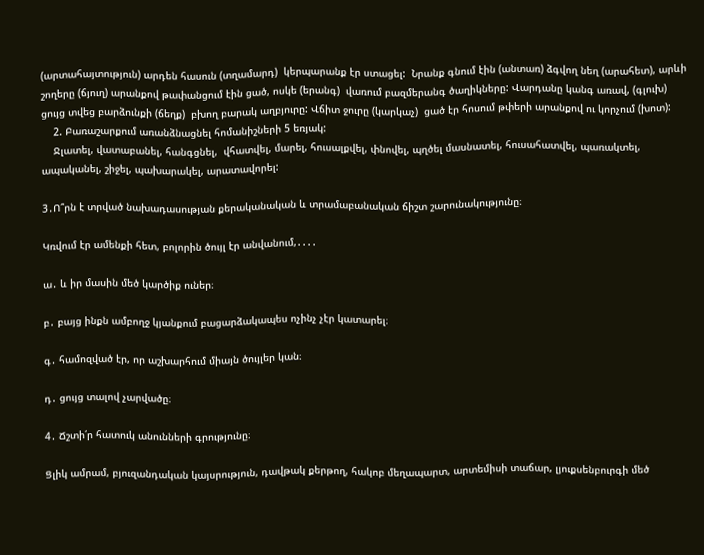(արտահայտություն) արդեն հասուն (տղամարդ)  կերպարանք էր ստացել:  Նրանք գնում էին (անտառ) ձգվող նեղ (արահետ), արևի շողերը (ճյուղ) արանքով թափանցում էին ցած, ոսկե (երանգ)  վառում բազմերանգ ծաղիկները: Վարդանը կանգ առավ, (գլուխ)  ցույց տվեց բարձունքի (ճեղք)  բխող բարակ աղբյուրը: Վճիտ ջուրը (կարկաչ)  ցած էր հոսում թփերի արանքով ու կորչում (խոտ):
    2. Բառաշարքում առանձնացնել հոմանիշների 5 եռյակ:
    Ջլատել, վատաբանել, հանգցնել,  վհատվել, մարել, հուսալքվել, փնովել, պղծել մասնատել, հուսահատվել, պառակտել, ապականել, շիջել, պախարակել, արատավորել:

3․Ո՞րն է տրված նախադասության քերականական և տրամաբանական ճիշտ շարունակությունը։

Կռվում էր ամենքի հետ, բոլորին ծույլ էր անվանում,․․․․

ա․ և իր մասին մեծ կարծիք ուներ։

բ․ բայց ինքն ամբողջ կյանքում բացարձակապես ոչինչ չէր կատարել։

գ․ համոզված էր, որ աշխարհում միայն ծույլեր կան։

դ․ ցույց տալով չարվածը։

4․ Ճշտի՛ր հատուկ անունների գրությունը։

Ցլիկ ամրամ, բյուզանդական կայսրություն, դավթակ քերթող, հակոբ մեղապարտ, արտեմիսի տաճար, լյուքսենբուրգի մեծ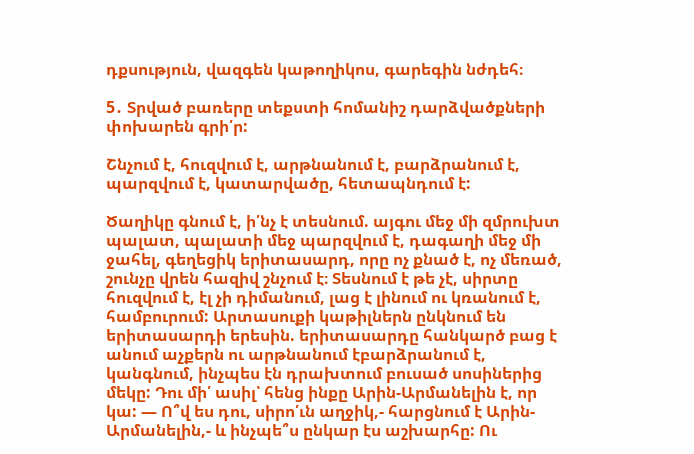դքսություն, վազգեն կաթողիկոս, գարեգին նժդեհ։

5․ Տրված բառերը տեքստի հոմանիշ դարձվածքների փոխարեն գրի՛ր:

Շնչում է, հուզվում է, արթնանում է, բարձրանում է, պարզվում է, կատարվածը, հետապնդում է:

Ծաղիկը գնում է, ի՛նչ է տեսնում. այգու մեջ մի զմրուխտ պալատ, պալատի մեջ պարզվում է, դագաղի մեջ մի ջահել, գեղեցիկ երիտասարդ, որը ոչ քնած է, ոչ մեռած, շունչը վրեն հազիվ շնչում է։ Տեսնում է թե չէ, սիրտը հուզվում է, էլ չի դիմանում, լաց է լինում ու կռանում է, համբուրում: Արտասուքի կաթիլներն ընկնում են երիտասարդի երեսին. երիտասարդը հանկարծ բաց է անում աչքերն ու արթնանում էբարձրանում է, կանգնում, ինչպես էն դրախտում բուսած սոսիներից մեկը: Դու մի՛ ասիլ՝ հենց ինքը Արին-Արմանելին է, որ կա: — Ո՞վ ես դու, սիրո՛ւն աղջիկ,- հարցնում է Արին-Արմանելին,- և ինչպե՞ս ընկար էս աշխարհը: Ու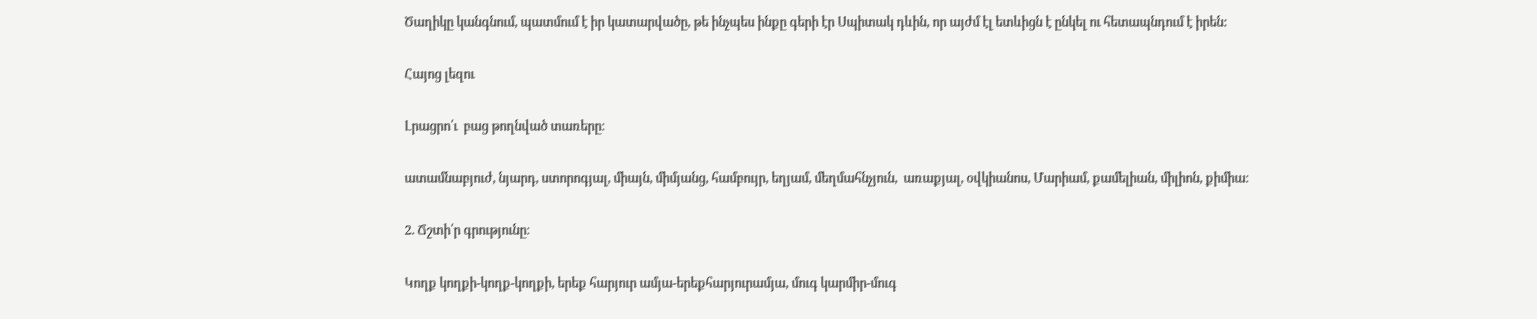Ծաղիկը կանգնում, պատմում է իր կատարվածը, թե ինչպես ինքը գերի էր Սպիտակ դևին, որ այժմ էլ ետևիցն է ընկել ու հետապնդում է իրեն:

Հայոց լեզու

Լրացրո՛ւ  բաց թողնված տառերը։

ատամնաբյուժ, նյարդ, ստորոգյալ, միայն, միմյանց, համբույր, եղյամ, մեղմահնչյուն,  առաքյալ, օվկիանոս, Մարիամ, քամելիան, միլիոն, քիմիա։

2. Ճշտի՛ր գրությունը։

Կողք կողքի-կողք-կողքի, երեք հարյուր ամյա-երեքհարյուրամյա, մուգ կարմիր-մուգ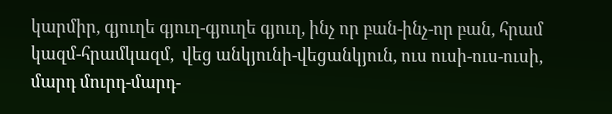կարմիր, գյուղե գյուղ-գյուղե գյուղ, ինչ որ բան-ինչ-որ բան, հրամ կազմ-հրամկազմ,  վեց անկյունի-վեցանկյուն, ուս ուսի-ուս-ուսի, մարդ մուրդ-մարդ-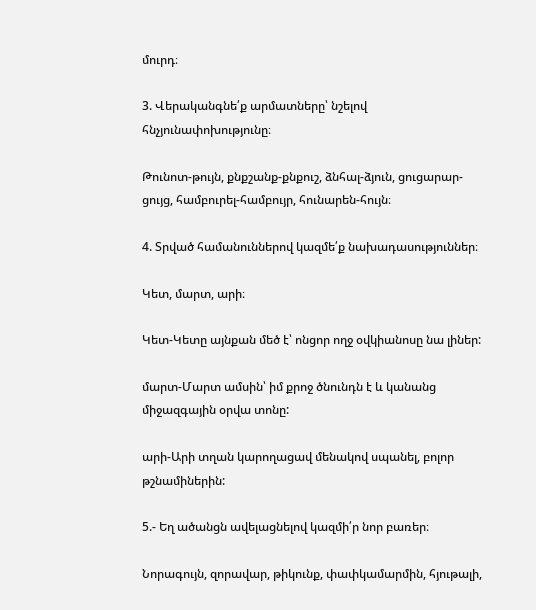մուրդ։

3. Վերականգնե՛ք արմատները՝ նշելով հնչյունափոխությունը։

Թունոտ-թույն, քնքշանք-քնքուշ, ձնհալ-ձյուն, ցուցարար-ցույց, համբուրել-համբույր, հունարեն-հույն։

4. Տրված համանուններով կազմե՛ք նախադասություններ։

Կետ, մարտ, արի։

Կետ-Կետը այնքան մեծ է՝ ոնցոր ողջ օվկիանոսը նա լիներ:

մարտ-Մարտ ամսին՝ իմ քրոջ ծնունդն է և կանանց միջազգային օրվա տոնը:

արի-Արի տղան կարողացավ մենակով սպանել, բոլոր թշնամիներին:

5.- Եղ ածանցն ավելացնելով կազմի՛ր նոր բառեր։

Նորագույն, զորավար, թիկունք, փափկամարմին, հյութալի,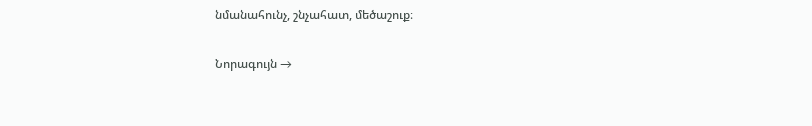նմանահունչ, շնչահատ, մեծաշուք։

Նորագույն →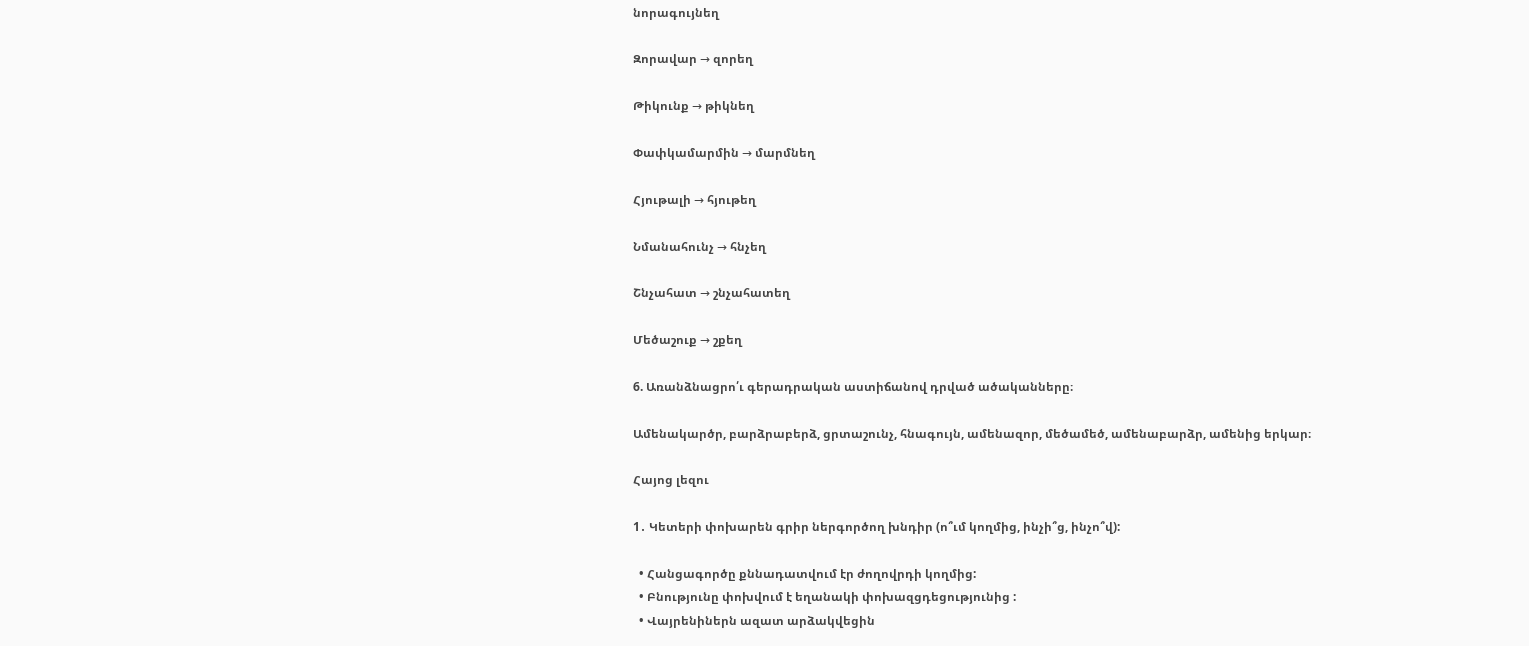նորագույնեղ

Զորավար → զորեղ

Թիկունք → թիկնեղ

Փափկամարմին → մարմնեղ

Հյութալի → հյութեղ

Նմանահունչ → հնչեղ

Շնչահատ → շնչահատեղ

Մեծաշուք → շքեղ

6. Առանձնացրո՛ւ գերադրական աստիճանով դրված ածականները։

Ամենակարծր, բարձրաբերձ, ցրտաշունչ, հնագույն, ամենազոր, մեծամեծ, ամենաբարձր, ամենից երկար։

Հայոց լեզու

1․ Կետերի փոխարեն գրիր ներգործող խնդիր (ո՞ւմ կողմից, ինչի՞ց, ինչո՞վ):

  • Հանցագործը քննադատվում էր ժողովրդի կողմից:
  • Բնությունը փոխվում է եղանակի փոխազցդեցությունից :
  • Վայրենիներն ազատ արձակվեցին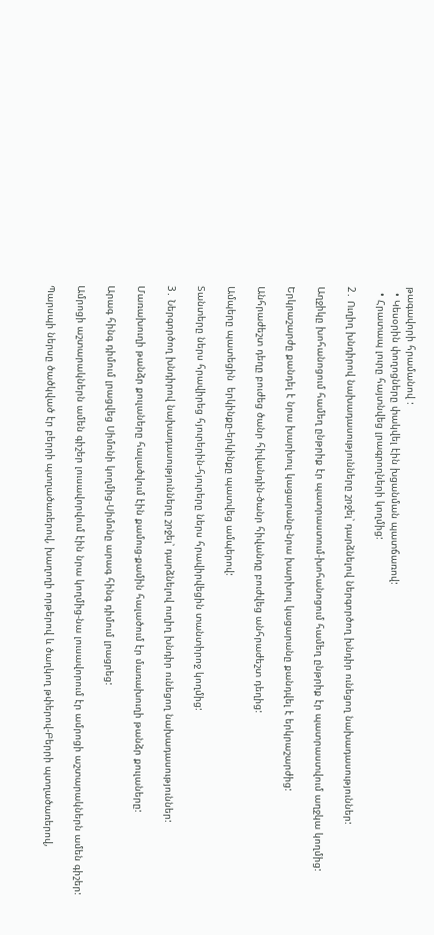թագավորի հրամանով :
  • Կեսօրին փողոցները փակվել էին խցանման պատճառով:
  • Հրատապ լուրը հայտնվեց լրագրողների կողմից:

2․ Ուղիղ խնդիրով նախադասությունները շրջել՝ դարձնելով ներգործող խնդիր ունեցող նախադասություններ:

Աղջիկը խոհանոցում համեղ ընթրիք էր պատրաստում-խոհանոցում համեղ ընթրիք էր պատրաստվում աղջկա կողմից:

Երկրաշարժը քանդել է նրա խարխուլ կացարանը-նրա խարխուլ կացարանը քանդվել է երկրաշարժից:

Անհրաժեշտ դեղը բուժեց ծանր հիվանդին-ծանր հիվանդը բուժվեց անհրաժեշտ դեղից:

Ամպերը պատեցին  երկինքը-երկինքը պատվեց ամպերով:

Տանտերը ներս հրավիրեց հյուրերին-հյուրերը ներս հրավիրվեցին տանտիրոջ կողմից:

3․ Ներգործող խնդիրով նախադասությունները շրջել՝ դարձնելով ուղիղ խնդիր ունեցող նախադասություններ:

Մառախուղի թանձր քուլաները հալածվում էին քամուց-քամին հալածում էր մառախուղի թանձր քուլաները:

Արագ հինգ դիմում լրացվեց Սիմոնի կողմից-Սիմոնը արագ հինգ դիմում լրացրեց:

Ամրոցի աշտարակներն ամեն գիշեր լուսավորվում էին նրա կողմից-նա լուսավորում էր ամրոցի աշտարակներն ամեն գիշեր:

Պարսպի ներսը ծածկված էր բերրի պտղածառերով, խաղողի որթերով և ծաղկող թփերով-Բերրի պտղածառերով,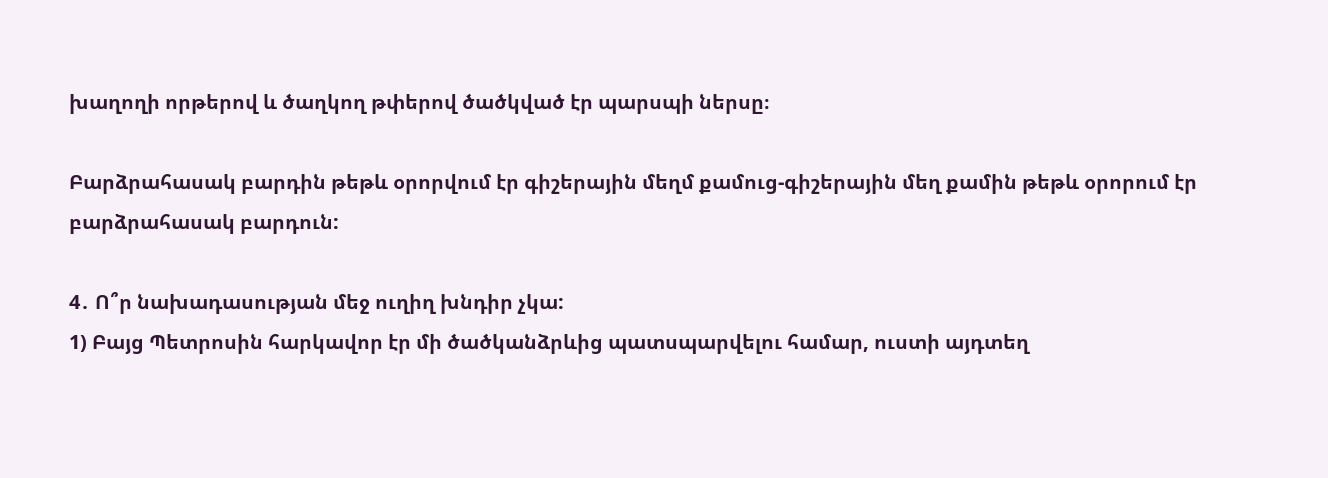խաղողի որթերով և ծաղկող թփերով ծածկված էր պարսպի ներսը։

Բարձրահասակ բարդին թեթև օրորվում էր գիշերային մեղմ քամուց-գիշերային մեղ քամին թեթև օրորում էր բարձրահասակ բարդուն:

4․ Ո՞ր նախադասության մեջ ուղիղ խնդիր չկա:
1) Բայց Պետրոսին հարկավոր էր մի ծածկանձրևից պատսպարվելու համար, ուստի այդտեղ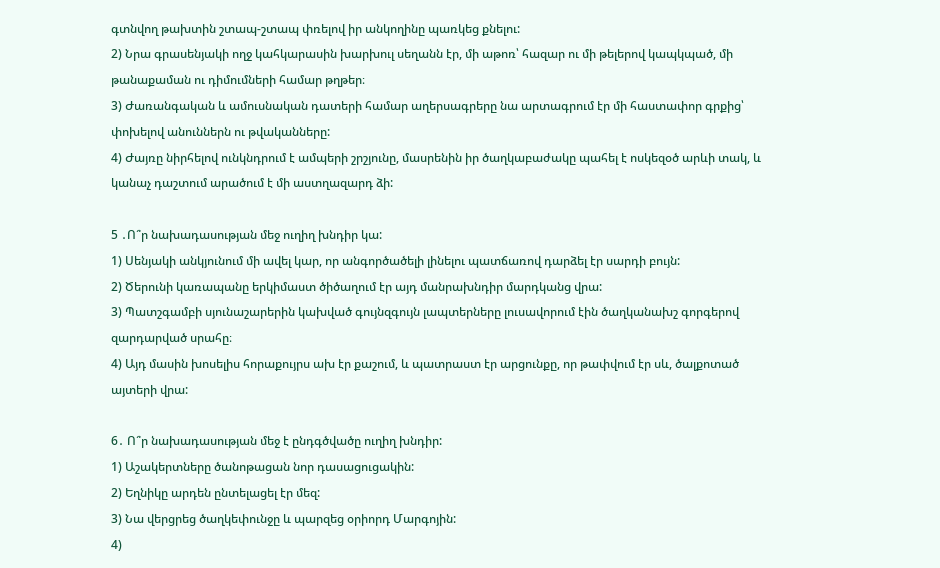գտնվող թախտին շտապ-շտապ փռելով իր անկողինը պառկեց քնելու:
2) Նրա գրասենյակի ողջ կահկարասին խարխուլ սեղանն էր, մի աթոռ՝ հազար ու մի թելերով կապկպած, մի թանաքաման ու դիմումների համար թղթեր։
3) Ժառանգական և ամուսնական դատերի համար աղերսագրերը նա արտագրում էր մի հաստափոր գրքից՝ փոխելով անուններն ու թվականները:
4) Ժայռը նիրհելով ունկնդրում է ամպերի շրշյունը, մասրենին իր ծաղկաբաժակը պահել է ոսկեզօծ արևի տակ, և կանաչ դաշտում արածում է մի աստղազարդ ձի:

5 ․Ո՞ր նախադասության մեջ ուղիղ խնդիր կա:
1) Սենյակի անկյունում մի ավել կար, որ անգործածելի լինելու պատճառով դարձել էր սարդի բույն:
2) Ծերունի կառապանը երկիմաստ ծիծաղում էր այդ մանրախնդիր մարդկանց վրա:
3) Պատշգամբի սյունաշարերին կախված գույնզգույն լապտերները լուսավորում էին ծաղկանախշ գորգերով զարդարված սրահը։
4) Այդ մասին խոսելիս հորաքույրս ախ էր քաշում, և պատրաստ էր արցունքը, որ թափվում էր սև, ծալքոտած այտերի վրա:

6․ Ո՞ր նախադասության մեջ է ընդգծվածը ուղիղ խնդիր:
1) Աշակերտները ծանոթացան նոր դասացուցակին:
2) Եղնիկը արդեն ընտելացել էր մեզ:
3) Նա վերցրեց ծաղկեփունջը և պարզեց օրիորդ Մարգոյին:
4)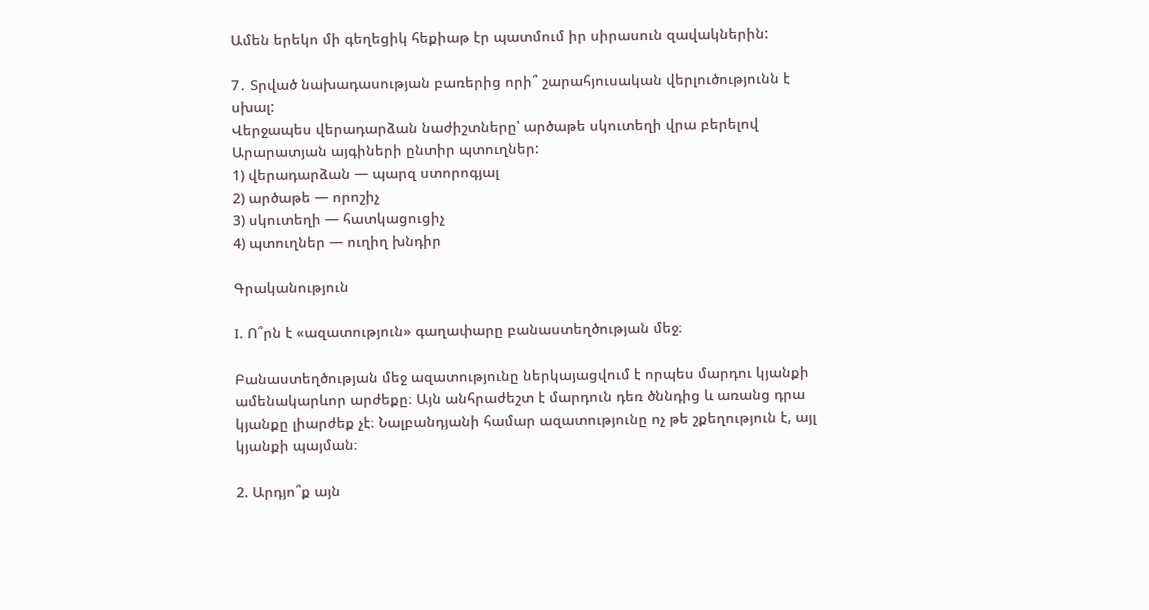Ամեն երեկո մի գեղեցիկ հեքիաթ էր պատմում իր սիրասուն զավակներին:

7․ Տրված նախադասության բառերից որի՞ շարահյուսական վերլուծությունն է սխալ:
Վերջապես վերադարձան նաժիշտները՝ արծաթե սկուտեղի վրա բերելով Արարատյան այգիների ընտիր պտուղներ:
1) վերադարձան — պարզ ստորոգյալ
2) արծաթե — որոշիչ
3) սկուտեղի — հատկացուցիչ
4) պտուղներ — ուղիղ խնդիր

Գրականություն

I. Ո՞րն է «ազատություն» գաղափարը բանաստեղծության մեջ։

Բանաստեղծության մեջ ազատությունը ներկայացվում է որպես մարդու կյանքի ամենակարևոր արժեքը։ Այն անհրաժեշտ է մարդուն դեռ ծննդից և առանց դրա կյանքը լիարժեք չէ։ Նալբանդյանի համար ազատությունը ոչ թե շքեղություն է, այլ կյանքի պայման։

2. Արդյո՞ք այն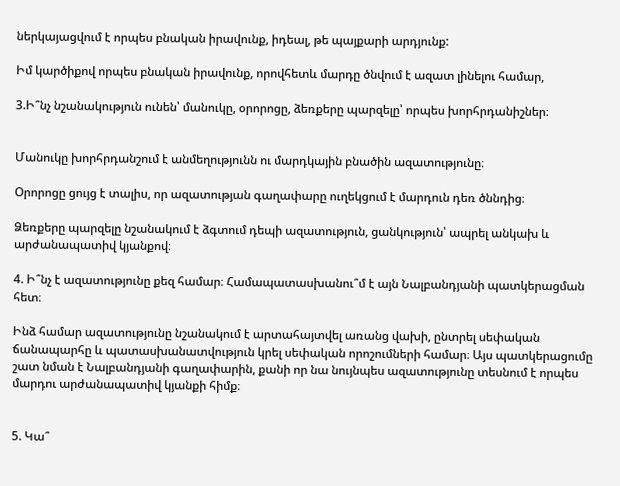ներկայացվում է որպես բնական իրավունք, իդեալ, թե պայքարի արդյունք:

Իմ կարծիքով որպես բնական իրավունք, որովհետև մարդը ծնվում է ազատ լինելու համար,

3.Ի՞նչ նշանակություն ունեն՝ մանուկը, օրորոցը, ձեռքերը պարզելը՝ որպես խորհրդանիշներ։


Մանուկը խորհրդանշում է անմեղությունն ու մարդկային բնածին ազատությունը։

Օրորոցը ցույց է տալիս, որ ազատության գաղափարը ուղեկցում է մարդուն դեռ ծննդից։

Ձեռքերը պարզելը նշանակում է ձգտում դեպի ազատություն, ցանկություն՝ ապրել անկախ և արժանապատիվ կյանքով։

4. Ի՞նչ է ազատությունը քեզ համար։ Համապատասխանու՞մ է այն Նալբանդյանի պատկերացման հետ։

Ինձ համար ազատությունը նշանակում է արտահայտվել առանց վախի, ընտրել սեփական ճանապարհը և պատասխանատվություն կրել սեփական որոշումների համար։ Այս պատկերացումը շատ նման է Նալբանդյանի գաղափարին, քանի որ նա նույնպես ազատությունը տեսնում է որպես մարդու արժանապատիվ կյանքի հիմք։


5. Կա՞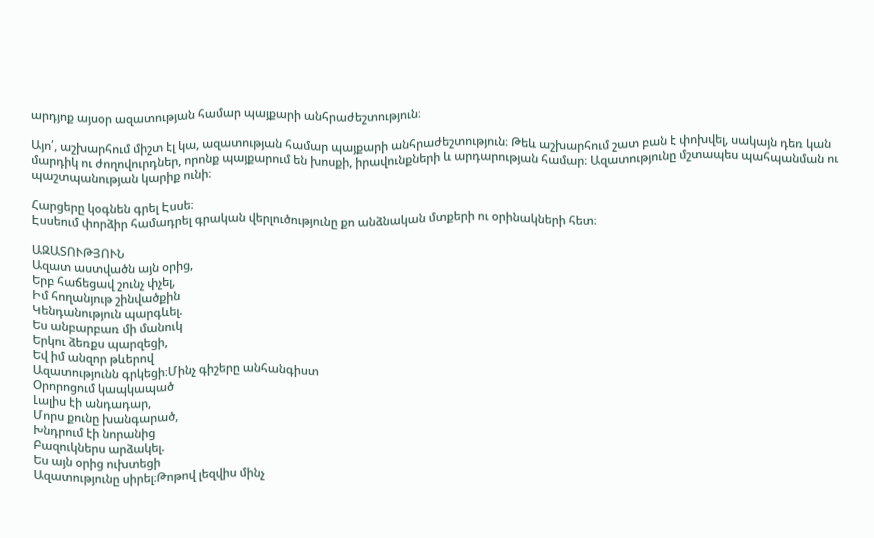արդյոք այսօր ազատության համար պայքարի անհրաժեշտություն։

Այո՛, աշխարհում միշտ էլ կա, ազատության համար պայքարի անհրաժեշտություն։ Թեև աշխարհում շատ բան է փոխվել, սակայն դեռ կան մարդիկ ու ժողովուրդներ, որոնք պայքարում են խոսքի, իրավունքների և արդարության համար։ Ազատությունը մշտապես պահպանման ու պաշտպանության կարիք ունի։

Հարցերը կօգնեն գրել Էսսե։
Էսսեում փորձիր համադրել գրական վերլուծությունը քո անձնական մտքերի ու օրինակների հետ։

ԱԶԱՏՈՒԹՅՈՒՆ
Ազատ աստվածն այն օրից,
Երբ հաճեցավ շունչ փչել,
Իմ հողանյութ շինվածքին
Կենդանություն պարգևել.
Ես անբարբառ մի մանուկ
Երկու ձեռքս պարզեցի,
Եվ իմ անզոր թևերով
Ազատությունն գրկեցի։Մինչ գիշերը անհանգիստ
Օրորոցում կապկապած
Լալիս էի անդադար,
Մորս քունը խանգարած,
Խնդրում էի նորանից
Բազուկներս արձակել.
Ես այն օրից ուխտեցի
Ազատությունը սիրել։Թոթով լեզվիս մինչ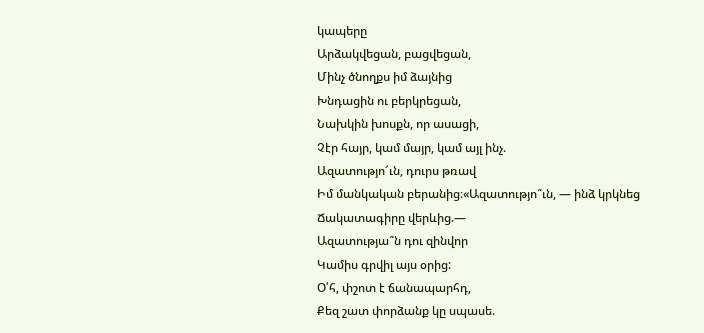կապերը
Արձակվեցան, բացվեցան,
Մինչ ծնողքս իմ ձայնից
Խնդացին ու բերկրեցան,
Նախկին խոսքն, որ ասացի,
Չէր հայր, կամ մայր, կամ այլ ինչ.
Ազատությո՜ւն, դուրս թռավ
Իմ մանկական բերանից։«Ազատությո՞ւն, — ինձ կրկնեց
Ճակատագիրը վերևից.—
Ազատությա՞ն դու զինվոր
Կամիս գրվիլ այս օրից:
Օ՛հ, փշոտ է ճանապարհդ,
Քեզ շատ փորձանք կը սպասե.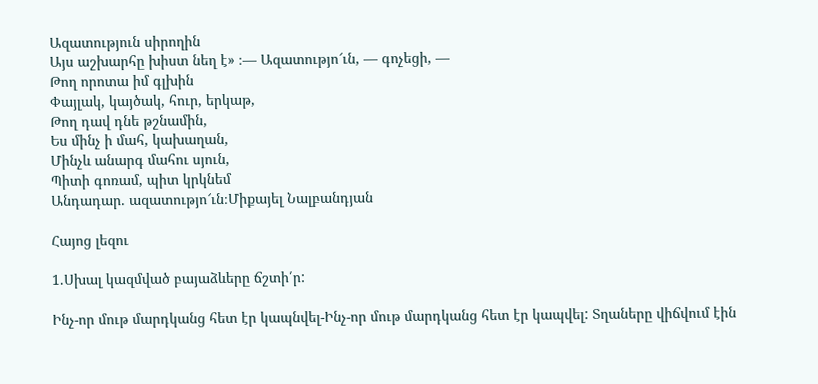Ազատություն սիրողին
Այս աշխարհը խիստ նեղ է» ։— Ազատությո՜ւն, — գոչեցի, —
Թող որոտա իմ գլխին
Փայլակ, կայծակ, հուր, երկաթ,
Թող դավ դնե թշնամին,
Ես մինչ ի մահ, կախաղան,
Մինչև անարգ մահու սյուն,
Պիտի գոռամ, պիտ կրկնեմ
Անդադար. ազատությո՜ւն։Միքայել Նալբանդյան

Հայոց լեզու

1.Սխալ կազմված բայաձևերը ճշտի՛ր:

Ինչ-որ մութ մարդկանց հետ էր կապնվել-Ինչ-որ մութ մարդկանց հետ էր կապվել: Տղաները վիճվում էին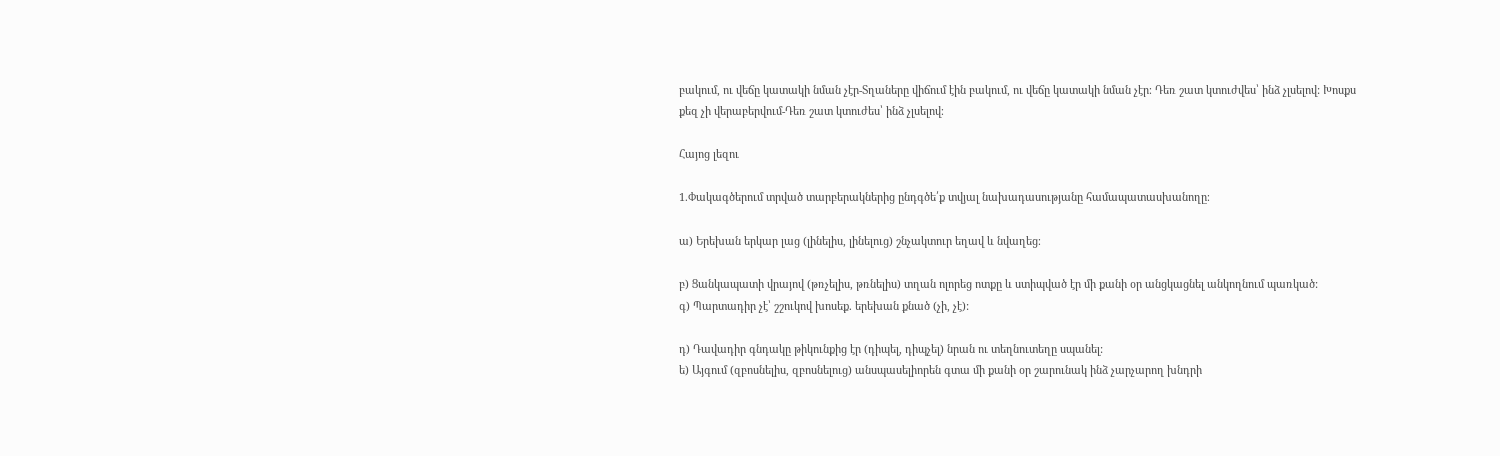բակում, ու վեճը կատակի նման չէր-Տղաները վիճում էին բակում, ու վեճը կատակի նման չէր։ Դեռ շատ կտուժվես՝ ինձ չլսելով: Խոսքս քեզ չի վերաբերվում-Դեռ շատ կտուժես՝ ինձ չլսելով։

Հայոց լեզու

1.Փակագծերում տրված տարբերակներից ընդգծե՛ք տվյալ նախադասությանը համապատասխանողը։

ա) Երեխան երկար լաց (լինելիս, լինելուց) շնչակտուր եղավ և նվաղեց։

բ) Ցանկապատի վրայով (թռչելիս, թռնելիս) տղան ոլորեց ոտքը և ստիպված էր մի քանի օր անցկացնել անկողնում պառկած:
գ) Պարտադիր չէ՝ շշուկով խոսեք. երեխան քնած (չի, չէ):

դ) Դավադիր գնդակը թիկունքից էր (դիպել, դիպչել) նրան ու տեղնուտեղը սպանել:
ե) Այգում (զբոսնելիս, զբոսնելուց) անսպասելիորեն գտա մի քանի օր շարունակ ինձ չարչարող խնդրի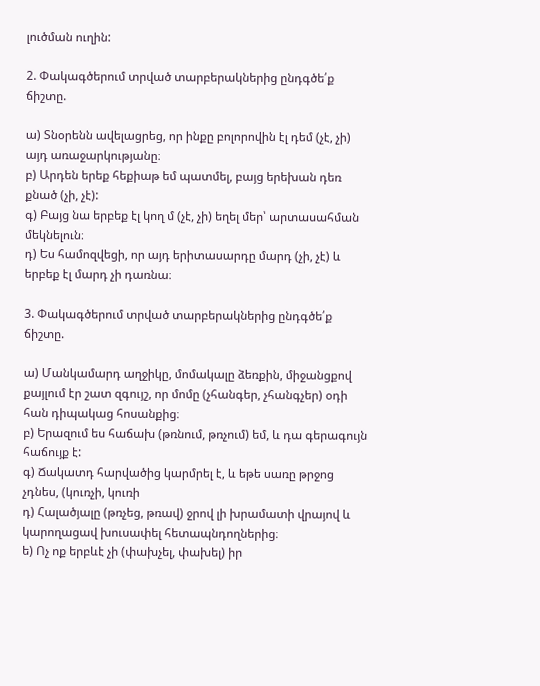լուծման ուղին:

2. Փակագծերում տրված տարբերակներից ընդգծե՛ք ճիշտը.

ա) Տնօրենն ավելացրեց, որ ինքը բոլորովին էլ դեմ (չէ, չի) այդ առաջարկությանը։
բ) Արդեն երեք հեքիաթ եմ պատմել, բայց երեխան դեռ քնած (չի, չէ):
գ) Բայց նա երբեք էլ կող մ (չէ, չի) եղել մեր՝ արտասահման մեկնելուն։
դ) Ես համոզվեցի, որ այդ երիտասարդը մարդ (չի, չէ) և երբեք էլ մարդ չի դառնա։

3. Փակագծերում տրված տարբերակներից ընդգծե՛ք ճիշտը.

ա) Մանկամարդ աղջիկը, մոմակալը ձեռքին, միջանցքով քայլում էր շատ զգույշ, որ մոմը (չհանգեր, չհանգչեր) օդի հան դիպակաց հոսանքից։
բ) Երազում ես հաճախ (թռնում, թռչում) եմ, և դա գերագույն հաճույք է:
գ) Ճակատդ հարվածից կարմրել է, և եթե սառը թրջոց չդնես, (կուռչի, կուռի
դ) Հալածյալը (թռչեց, թռավ) ջրով լի խրամատի վրայով և կարողացավ խուսափել հետապնդողներից։
ե) Ոչ ոք երբևէ չի (փախչել, փախել) իր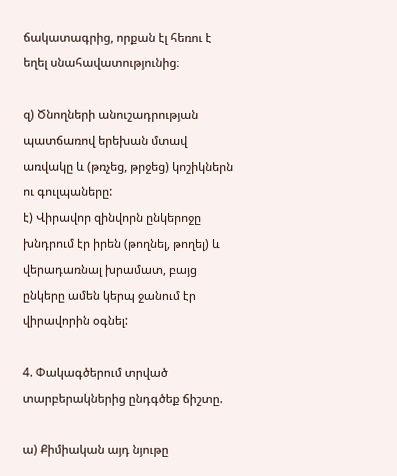ճակատագրից, որքան էլ հեռու է եղել սնահավատությունից։

զ) Ծնողների անուշադրության պատճառով երեխան մտավ առվակը և (թռչեց, թրջեց) կոշիկներն ու գուլպաները:
է) Վիրավոր զինվորն ընկերոջը խնդրում էր իրեն (թողնել, թողել) և վերադառնալ խրամատ, բայց ընկերը ամեն կերպ ջանում էր վիրավորին օգնել:

4. Փակագծերում տրված տարբերակներից ընդգծեք ճիշտը.

ա) Քիմիական այդ նյութը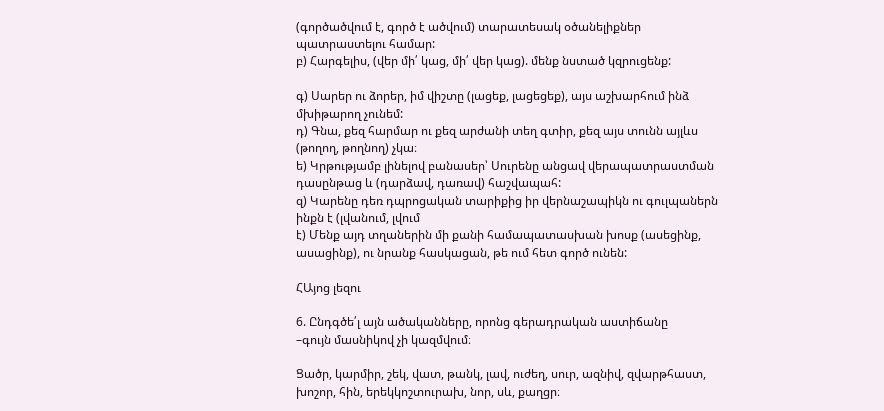(գործածվում է, գործ է ածվում) տարատեսակ օծանելիքներ պատրաստելու համար:
բ) Հարգելիս, (վեր մի՛ կաց, մի՛ վեր կաց). մենք նստած կզրուցենք:

գ) Սարեր ու ձորեր, իմ վիշտը (լացեք, լացեցեք), այս աշխարհում ինձ մխիթարող չունեմ:
դ) Գնա, քեզ հարմար ու քեզ արժանի տեղ գտիր, քեզ այս տունն այլևս (թողող, թողնող) չկա։
ե) Կրթությամբ լինելով բանասեր՝ Սուրենը անցավ վերապատրաստման դասընթաց և (դարձավ, դառավ) հաշվապահ:
զ) Կարենը դեռ դպրոցական տարիքից իր վերնաշապիկն ու գուլպաներն ինքն է (լվանում, լվում
է) Մենք այդ տղաներին մի քանի համապատասխան խոսք (ասեցինք, ասացինք), ու նրանք հասկացան, թե ում հետ գործ ունեն:

ՀԱյոց լեզու

6. Ընդգծե՛լ այն ածականները, որոնց գերադրական աստիճանը
–գույն մասնիկով չի կազմվում։

Ցածր, կարմիր, շեկ, վատ, թանկ, լավ, ուժեղ, սուր, ազնիվ, զվարթհաստ, խոշոր, հին, երեկկոշտուրախ, նոր, սև, քաղցր։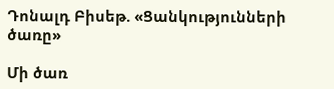Դոնալդ Բիսեթ. «Ցանկությունների ծառը»

Մի ծառ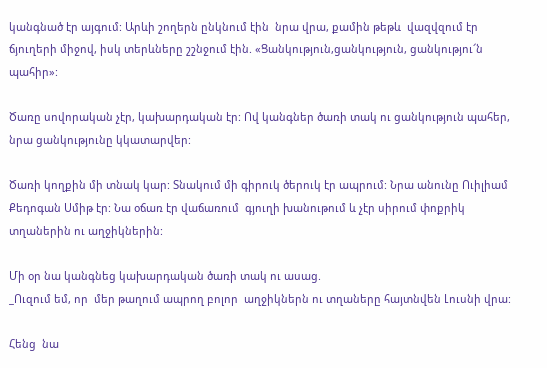կանգնած էր այգում: Արևի շողերն ընկնում էին  նրա վրա, քամին թեթև  վազվզում էր ճյուղերի միջով, իսկ տերևները շշնջում էին. «Ցանկություն,ցանկություն, ցանկությու՜ն պահիր»:

Ծառը սովորական չէր, կախարդական էր: Ով կանգներ ծառի տակ ու ցանկություն պահեր, նրա ցանկությունը կկատարվեր:

Ծառի կողքին մի տնակ կար: Տնակում մի գիրուկ ծերուկ էր ապրում: Նրա անունը Ուիլիամ Քեդոգան Սմիթ էր: Նա օճառ էր վաճառում  գյուղի խանութում և չէր սիրում փոքրիկ տղաներին ու աղջիկներին:

Մի օր նա կանգնեց կախարդական ծառի տակ ու ասաց.
_Ուզում եմ, որ  մեր թաղում ապրող բոլոր  աղջիկներն ու տղաները հայտնվեն Լուսնի վրա:

Հենց  նա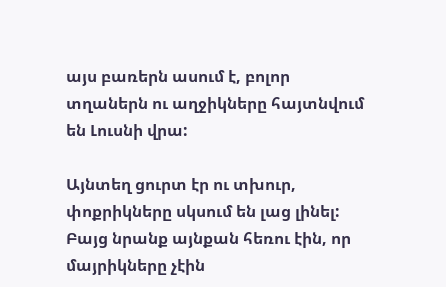այս բառերն ասում է, բոլոր տղաներն ու աղջիկները հայտնվում են Լուսնի վրա:

Այնտեղ ցուրտ էր ու տխուր,  փոքրիկները սկսում են լաց լինել: Բայց նրանք այնքան հեռու էին, որ մայրիկները չէին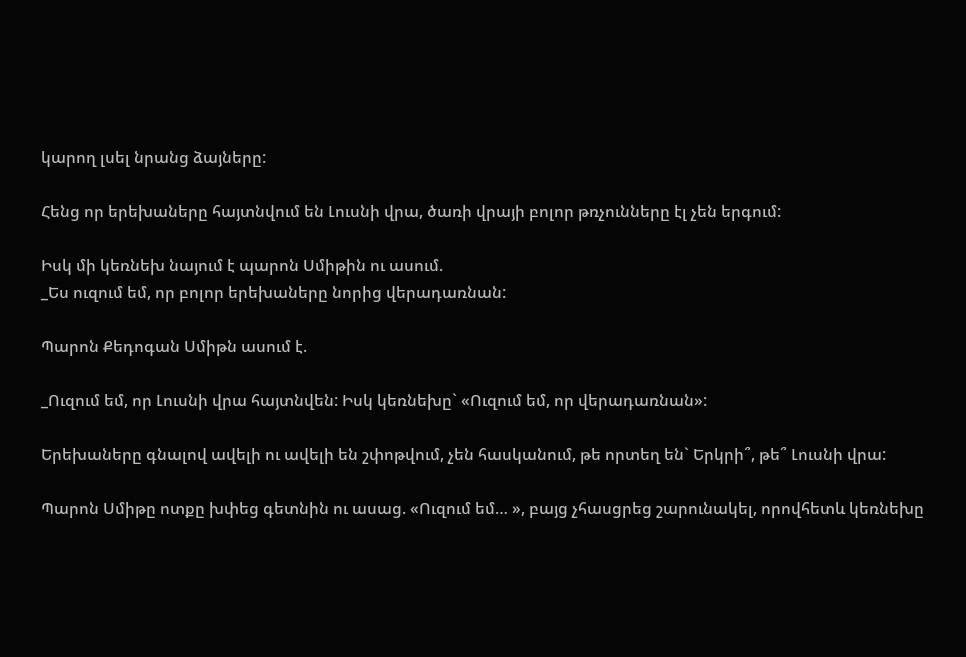կարող լսել նրանց ձայները:

Հենց որ երեխաները հայտնվում են Լուսնի վրա, ծառի վրայի բոլոր թռչունները էլ չեն երգում:

Իսկ մի կեռնեխ նայում է պարոն Սմիթին ու ասում.
_Ես ուզում եմ, որ բոլոր երեխաները նորից վերադառնան:

Պարոն Քեդոգան Սմիթն ասում է.

_Ուզում եմ, որ Լուսնի վրա հայտնվեն: Իսկ կեռնեխը` «Ուզում եմ, որ վերադառնան»:

Երեխաները գնալով ավելի ու ավելի են շփոթվում, չեն հասկանում, թե որտեղ են` Երկրի՞, թե՞ Լուսնի վրա:

Պարոն Սմիթը ոտքը խփեց գետնին ու ասաց. «Ուզում եմ… », բայց չհասցրեց շարունակել, որովհետև կեռնեխը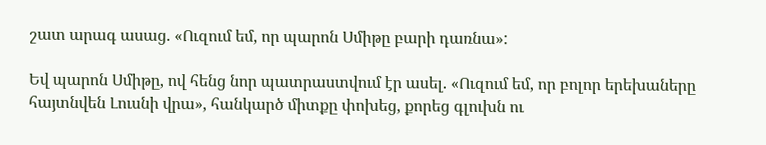շատ արագ ասաց. «Ուզում եմ, որ պարոն Սմիթը բարի դառնա»:

Եվ պարոն Սմիթը, ով հենց նոր պատրաստվում էր ասել. «Ուզում եմ, որ բոլոր երեխաները հայտնվեն Լուսնի վրա», հանկարծ միտքը փոխեց, քորեց գլուխն ու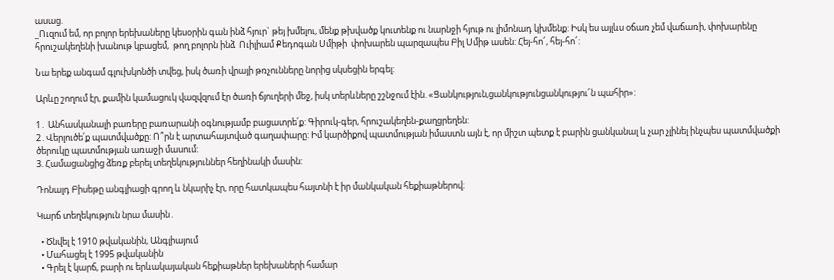ասաց.
_Ուզում եմ, որ բոլոր երեխաները կեսօրին գան ինձ հյուր` թեյ խմելու, մենք թխվածք կուտենք ու նարնջի հյութ ու լիմոնադ կխմենք: Իսկ ես այլևս օճառ չեմ վաճառի, փոխարենը հրուշակեղենի խանութ կբացեմ,  թող բոլորն ինձ  Ուիլիամ Քեդոգան Սմիթի  փոխարեն պարզապես Բիլ Սմիթ ասեն: Հեյ-հո՜, հեյ-հո՜:

Նա երեք անգամ գլուխկոնծի տվեց, իսկ ծառի վրայի թռչունները նորից սկսեցին երգել:

Արևը շողում էր, քամին կամացուկ վազվզում էր ծառի ճյուղերի մեջ, իսկ տերևները շշնջում էին. «Ցանկություն,ցանկությունցանկությու՜ն պահիր»:

1․ Անհասկանալի բառերը բառարանի օգնությամբ բացատրե՛ք: Գիրուկ-գեր, հրուշակեղեն-քաղցրեղեն:
2․Վերլուծե՛ք պատմվածքը: Ո՞րն է արտահայտված գաղափարը: Իմ կարծիքով պատմության իմաստն այն է, որ միշտ պետք է բարին ցանկանալ և չար չլինել ինչպես պատմվածքի ծերուկը պատմության առաջի մասում:
3. Համացանցից ձեռք բերել տեղեկություններ հեղինակի մասին:

Դոնալդ Բիսեթը անգլիացի գրող և նկարիչ էր, որը հատկապես հայտնի է իր մանկական հեքիաթներով։

Կարճ տեղեկություն նրա մասին․

  • Ծնվել է 1910 թվականին, Անգլիայում
  • Մահացել է 1995 թվականին
  • Գրել է կարճ, բարի ու երևակայական հեքիաթներ երեխաների համար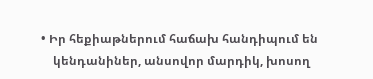• Իր հեքիաթներում հաճախ հանդիպում են
    կենդանիներ, անսովոր մարդիկ, խոսող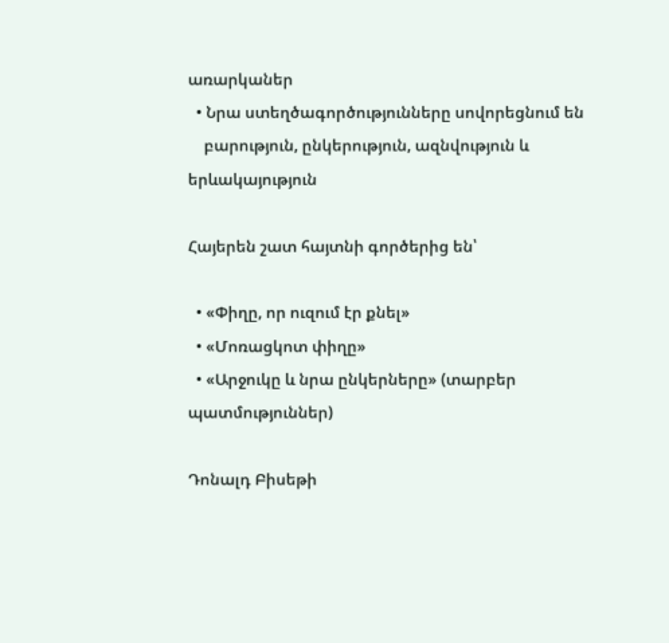առարկաներ
  • Նրա ստեղծագործությունները սովորեցնում են
    բարություն, ընկերություն, ազնվություն և երևակայություն

Հայերեն շատ հայտնի գործերից են՝

  • «Փիղը, որ ուզում էր քնել»
  • «Մոռացկոտ փիղը»
  • «Արջուկը և նրա ընկերները» (տարբեր պատմություններ)

Դոնալդ Բիսեթի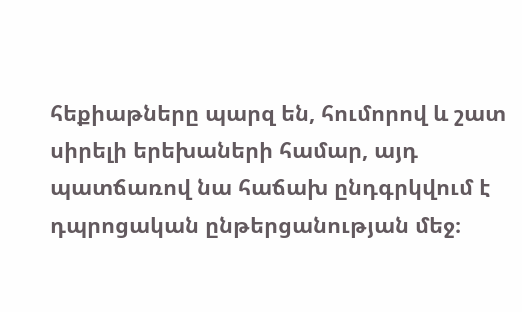հեքիաթները պարզ են, հումորով և շատ սիրելի երեխաների համար, այդ պատճառով նա հաճախ ընդգրկվում է դպրոցական ընթերցանության մեջ։